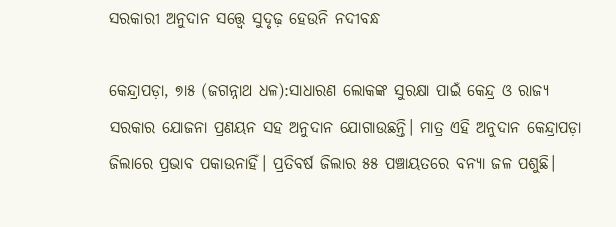ସରକାରୀ ଅନୁଦାନ ସତ୍ତ୍ୱେ ସୁଦୃଢ଼ ହେଉନି ନଦୀବନ୍ଧ

କେନ୍ଦ୍ରାପଡ଼ା, ୭ା୫ (ଜଗନ୍ନାଥ ଧଳ):ସାଧାରଣ ଲୋକଙ୍କ ସୁରକ୍ଷା ପାଇଁ କେନ୍ଦ୍ର ଓ ରାଜ୍ୟ ସରକାର ଯୋଜନା ପ୍ରଣୟନ ସହ ଅନୁଦାନ ଯୋଗାଉଛନ୍ତି। ମାତ୍ର ଏହି ଅନୁଦାନ କେନ୍ଦ୍ରାପଡ଼ା ଜିଲାରେ ପ୍ରଭାବ ପକାଉନାହିଁ। ପ୍ରତିବର୍ଷ ଜିଲାର ୫୫ ପଞ୍ଚାୟତରେ ବନ୍ୟା ଜଳ ପଶୁଛି।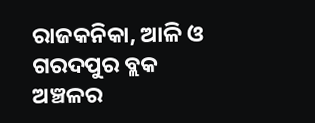ରାଜକନିକା, ଆଳି ଓ ଗରଦପୁର ବ୍ଲକ ଅଞ୍ଚଳର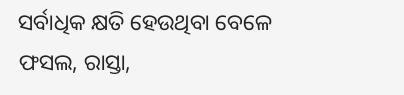ସର୍ବାଧିକ କ୍ଷତି ହେଉଥିବା ବେଳେ ଫସଲ, ରାସ୍ତା,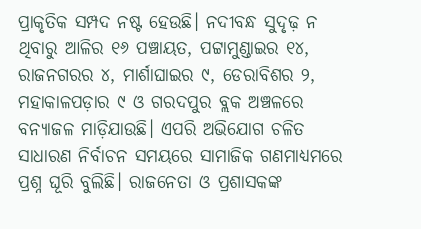ପ୍ରାକୃତିକ ସମ୍ପଦ ନଷ୍ଟ ହେଉଛି। ନଦୀବନ୍ଧ ସୁଦୃଢ଼ ନ ଥିବାରୁ ଆଳିର ୧୬ ପଞ୍ଚାୟତ, ପଟ୍ଟାମୁଣ୍ଡାଇର ୧୪, ରାଜନଗରର ୪, ମାର୍ଶାଘାଇର ୯, ଡେରାବିଶର ୨, ମହାକାଳପଡ଼ାର ୯ ଓ ଗରଦପୁର ବ୍ଲକ ଅଞ୍ଚଳରେ ବନ୍ୟାଜଳ ମାଡ଼ିଯାଉଛି। ଏପରି ଅଭିଯୋଗ ଚଳିତ ସାଧାରଣ ନିର୍ବାଚନ ସମୟରେ ସାମାଜିକ ଗଣମାଧ୍ୟମରେ ପ୍ରଶ୍ନ ଘୂରି ବୁଲିଛି। ରାଜନେତା ଓ ପ୍ରଶାସକଙ୍କ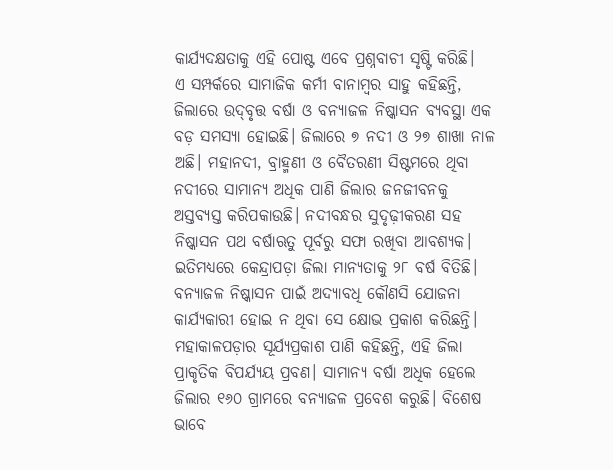କାର୍ଯ୍ୟଦକ୍ଷତାକୁ ଏହି ପୋଷ୍ଟ ଏବେ ପ୍ରଶ୍ନବାଚୀ ସୃଷ୍ଟି କରିଛି।
ଏ ସମ୍ପର୍କରେ ସାମାଜିକ କର୍ମୀ ବାନାମ୍ବର ସାହୁ କହିଛନ୍ତି, ଜିଲାରେ ଉଦ୍‌ବୃତ୍ତ ବର୍ଷା ଓ ବନ୍ୟାଜଳ ନିଷ୍କାସନ ବ୍ୟବସ୍ଥା ଏକ ବଡ଼ ସମସ୍ୟା ହୋଇଛି। ଜିଲାରେ ୭ ନଦୀ ଓ ୨୭ ଶାଖା ନାଳ ଅଛି। ମହାନଦୀ, ବ୍ରାହ୍ମଣୀ ଓ ବୈତରଣୀ ସିଷ୍ଟମରେ ଥିବା ନଦୀରେ ସାମାନ୍ୟ ଅଧିକ ପାଣି ଜିଲାର ଜନଜୀବନକୁ ଅସ୍ତବ୍ୟସ୍ତ କରିପକାଉଛି। ନଦୀବନ୍ଧର ସୁଦୃଢ଼ୀକରଣ ସହ ନିଷ୍କାସନ ପଥ ବର୍ଷାଋତୁ ପୂର୍ବରୁ ସଫା ରଖିବା ଆବଶ୍ୟକ। ଇତିମଧ୍ୟରେ କେନ୍ଦ୍ରାପଡ଼ା ଜିଲା ମାନ୍ୟତାକୁ ୨୮ ବର୍ଷ ବିତିଛି। ବନ୍ୟାଜଳ ନିଷ୍କାସନ ପାଇଁ ଅଦ୍ୟାବଧି କୌଣସି ଯୋଜନା କାର୍ଯ୍ୟକାରୀ ହୋଇ ନ ଥିବା ସେ କ୍ଷୋଭ ପ୍ରକାଶ କରିଛନ୍ତି। ମହାକାଳପଡ଼ାର ସୂର୍ଯ୍ୟପ୍ରକାଶ ପାଣି କହିଛନ୍ତି, ଏହି ଜିଲା ପ୍ରାକୃତିକ ବିପର୍ଯ୍ୟୟ ପ୍ରବଣ। ସାମାନ୍ୟ ବର୍ଷା ଅଧିକ ହେଲେ ଜିଲାର ୧୬୦ ଗ୍ରାମରେ ବନ୍ୟାଜଳ ପ୍ରବେଶ କରୁଛି। ବିଶେଷ ଭାବେ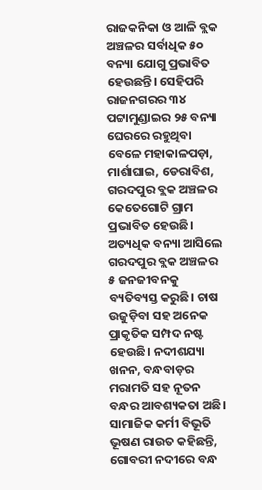ରାଜକନିକା ଓ ଆଳି ବ୍ଲକ ଅଞ୍ଚଳର ସର୍ବାଧିକ ୫୦ ବନ୍ୟା ଯୋଗୁ ପ୍ରଭାବିତ ହେଉଛନ୍ତି। ସେହିପରି ରାଜନଗରର ୩୪ ପଟ୍ଟାମୁଣ୍ଡାଇର ୨୫ ବନ୍ୟା ଘେରରେ ରହୁଥିବା ବେଳେ ମହାକାଳପଡ଼ା, ମାର୍ଶାଘାଇ, ଡେରାବିଶ, ଗରଦପୁର ବ୍ଲକ ଅଞ୍ଚଳର କେତେଗୋଟି ଗ୍ରାମ ପ୍ରଭାବିତ ହେଉଛି। ଅତ୍ୟଧିକ ବନ୍ୟା ଆସିଲେ ଗରଦପୁର ବ୍ଲକ ଅଞ୍ଚଳର ୫ ଜନଜୀବନକୁ ବ୍ୟତିବ୍ୟସ୍ତ କରୁଛି। ଚାଷ ଉଜୁଡ଼ିବା ସହ ଅନେକ ପ୍ରାକୃତିକ ସମ୍ପଦ ନଷ୍ଟ ହେଉଛି। ନଦୀଶଯ୍ୟା ଖନନ, ବନ୍ଧବାଡ଼ର ମରାମତି ସହ ନୂତନ ବନ୍ଧର ଆବଶ୍ୟକତା ଅଛି। ସାମାଜିକ କର୍ମୀ ବିଭୂତି ଭୂଷଣ ରାଉତ କହିଛନ୍ତି, ଗୋବରୀ ନଦୀରେ ବନ୍ଧ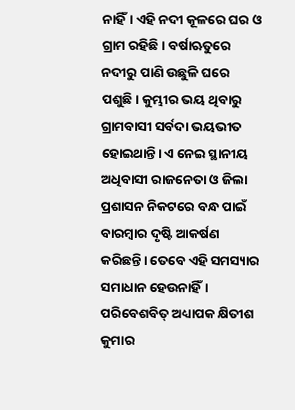ନାହିଁ। ଏହି ନଦୀ କୂଳରେ ଘର ଓ ଗ୍ରାମ ରହିଛି। ବର୍ଷାଋତୁରେ ନଦୀରୁ ପାଣି ଉଛୁଳି ଘରେ ପଶୁଛି। କୁମ୍ଭୀର ଭୟ ଥିବାରୁ ଗ୍ରାମବାସୀ ସର୍ବଦା ଭୟଭୀତ ହୋଇଥାନ୍ତି। ଏ ନେଇ ସ୍ଥାନୀୟ ଅଧିବାସୀ ରାଜନେତା ଓ ଜିଲା ପ୍ରଶାସନ ନିକଟରେ ବନ୍ଧ ପାଇଁ ବାରମ୍ବାର ଦୃଷ୍ଟି ଆକର୍ଷଣ କରିଛନ୍ତି। ତେବେ ଏହି ସମସ୍ୟାର ସମାଧାନ ହେଉନାହିଁ। ପରିବେଶବିତ୍‌ ଅଧ୍ୟାପକ କ୍ଷିତୀଶ କୁମାର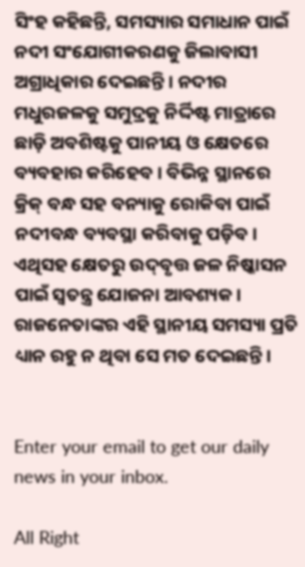ସିଂହ କହିଛନ୍ତି, ସମସ୍ୟାର ସମାଧାନ ପାଇଁ ନଦୀ ସଂଯୋଗୀକରଣକୁ ଜିଲାବାସୀ ଅଗ୍ରାଧିକାର ଦେଇଛନ୍ତି। ନଦୀର ମଧୁରଜଳକୁ ସମୁଦ୍ରକୁ ନିର୍ଦ୍ଦିଷ୍ଟ ମାତ୍ରାରେ ଛାଡ଼ି ଅବଶିଷ୍ଟକୁ ପାନୀୟ ଓ କ୍ଷେତରେ ବ୍ୟବହାର କରିହେବ। ବିଭିନ୍ନ ସ୍ଥାନରେ କ୍ରିକ୍‌ ବନ୍ଧ ସହ ବନ୍ୟାକୁ ରୋକିବା ପାଇଁ ନଦୀବନ୍ଧ ବ୍ୟବସ୍ଥା କରିବାକୁ ପଡ଼ିବ। ଏଥିସହ କ୍ଷେତରୁ ଉଦ୍‌ବୃତ୍ତ ଜଳ ନିଷ୍କାସନ ପାଇଁ ସ୍ବତନ୍ତ୍ର ଯୋଜନା ଆବଶ୍ୟକ। ରାଜନେତାଙ୍କର ଏହି ସ୍ଥାନୀୟ ସମସ୍ୟା ପ୍ରତି ଧ୍ୟାନ ରହୁ ନ ଥିବା ସେ ମତ ଦେଇଛନ୍ତି।


Enter your email to get our daily news in your inbox.

All Right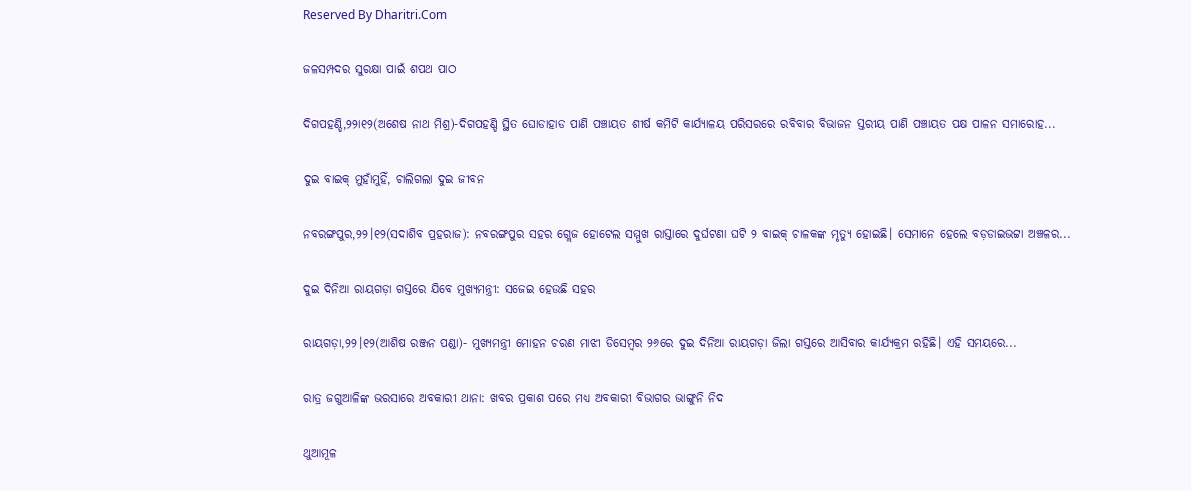Reserved By Dharitri.Com

ଜଳସମ୍ପଦର ସୁରକ୍ଷା ପାଇଁ ଶପଥ ପାଠ

ଦିଗପହଣ୍ଡି,୨୨ା୧୨(ଅଶେଷ ନାଥ ମିଶ୍ର)-ଦିଗପହଣ୍ଡି ସ୍ଥିତ ଘୋଡାହାଡ ପାଣି ପଞ୍ଚାୟତ ଶୀର୍ଷ କମିଟି କାର୍ଯ୍ୟାଳୟ ପରିସରରେ ରବିବାର ବିଭାଜନ ସ୍ତରୀୟ ପାଣି ପଞ୍ଚାୟତ ପକ୍ଷ ପାଳନ ସମାରୋହ...

ଦୁଇ ବାଇକ୍‌ ମୁହାଁମୁହିଁ, ଚାଲିଗଲା ଦୁଇ ଜୀବନ

ନବରଙ୍ଗପୁର,୨୨।୧୨(ସଦାଶିବ ପ୍ରହରାଜ): ନବରଙ୍ଗପୁର ସହର ଗ୍ଲେଜ ହୋଟେଲ ସମ୍ମୁଖ ରାସ୍ତାରେ ଦୁର୍ଘଟଣା ଘଟି ୨ ବାଇକ୍‌ ଚାଳକଙ୍କ ମୃତ୍ୟୁ ହୋଇଛି। ସେମାନେ ହେଲେ ବଡ଼ଡାଇଭଟ୍ଟା ଅଞ୍ଚଳର...

ଦୁଇ ଦିନିଆ ରାୟଗଡ଼ା ଗସ୍ତରେ ଯିବେ ମୁଖ୍ୟମନ୍ତ୍ରୀ: ସଜେଇ ହେଉଛି ସହର

ରାୟଗଡ଼ା,୨୨।୧୨(ଆଶିଷ ରଞ୍ଜନ ପଣ୍ଡା)- ମୁଖ୍ୟମନ୍ତ୍ରୀ ମୋହନ ଚରଣ ମାଝୀ ଡିସେମ୍ବର ୨୬ରେ ଦୁଇ ଦିନିଆ ରାୟଗଡ଼ା ଜିଲା ଗସ୍ତରେ ଆସିବାର କାର୍ଯ୍ୟକ୍ରମ ରହିଛି। ଏହି ସମୟରେ...

ରାତ୍ର ଜଗୁଆଳିଙ୍କ ଭରସାରେ ଅବକାରୀ ଥାନା: ଖବର ପ୍ରକାଶ ପରେ ମଧ୍ୟ ଅବକାରୀ ବିଭାଗର ଭାଙ୍ଗୁନି ନିଦ

ଥୁଆମୂଳ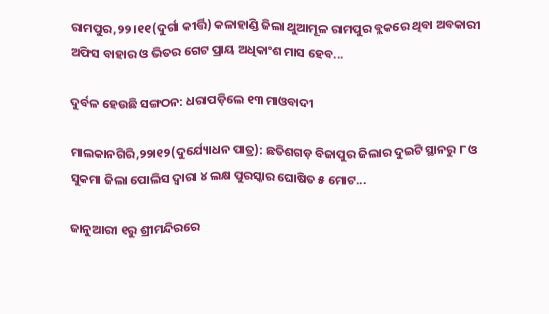ରାମପୁର,୨୨।୧୧(ଦୁର୍ଗା କୀର୍ତ୍ତି) କଳାହାଣ୍ଡି ଜିଲା ଥୁଆମୂଳ ରାମପୁର ବ୍ଲକରେ ଥିବା ଅବକାରୀ ଅଫିସ ବାହାର ଓ ଭିତର ଗେଟ ପ୍ରାୟ ଅଧିକାଂଶ ମାସ ହେବ...

ଦୁର୍ବଳ ହେଉଛି ସଙ୍ଗଠନ: ଧରାପଡ଼ିଲେ ୧୩ ମାଓବାଦୀ

ମାଲକାନଗିରି,୨୨ା୧୨(ଦୁର୍ଯ୍ୟୋଧନ ପାତ୍ର): ଛତିଶଗଡ଼ ବିଜାପୁର ଜିଲାର ଦୁଇଟି ସ୍ଥାନରୁ ୮ ଓ ସୁକମା ଜିଲା ପୋଲିସ ଦ୍ୱାରା ୪ ଲକ୍ଷ ପୁରସ୍କାର ଘୋଷିତ ୫ ମୋଟ...

ଜାନୁଆରୀ ୧ରୁ ଶ୍ରୀମନ୍ଦିରରେ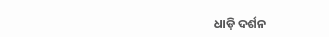ଧାଡ଼ି ଦର୍ଶନ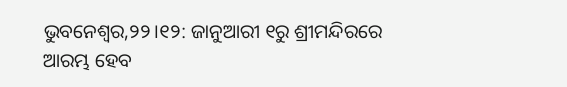ଭୁବନେଶ୍ୱର,୨୨।୧୨: ଜାନୁଆରୀ ୧ରୁ ଶ୍ରୀମନ୍ଦିରରେ ଆରମ୍ଭ ହେବ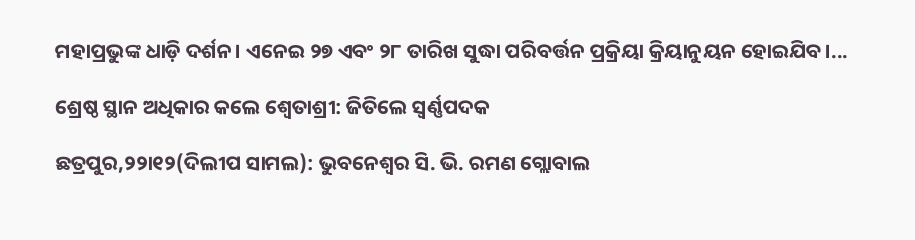ମହାପ୍ରଭୁଙ୍କ ଧାଡ଼ି ଦର୍ଶନ। ଏନେଇ ୨୭ ଏବଂ ୨୮ ତାରିଖ ସୁଦ୍ଧା ପରିବର୍ତ୍ତନ ପ୍ରକ୍ରିୟା କ୍ରିୟାନୁୟନ ହୋଇଯିବ।...

ଶ୍ରେଷ୍ଠ ସ୍ଥାନ ଅଧିକାର କଲେ ଶ୍ୱେତାଶ୍ରୀ: ଜିତିଲେ ସ୍ବର୍ଣ୍ଣପଦକ

ଛତ୍ରପୁର,୨୨ା୧୨(ଦିଲୀପ ସାମଲ): ଭୁବନେଶ୍ୱର ସି. ଭି. ରମଣ ଗ୍ଲୋବାଲ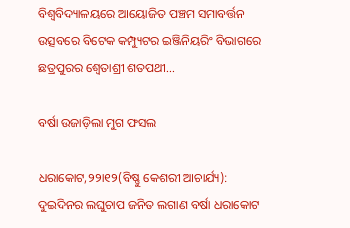ବିଶ୍ୱବିଦ୍ୟାଳୟରେ ଆୟୋଜିତ ପଞ୍ଚମ ସମାବର୍ତ୍ତନ ଉତ୍ସବରେ ବିଟେକ କମ୍ପ୍ୟୁଟର ଇଞ୍ଜିନିୟରିଂ ବିଭାଗରେ ଛତ୍ରପୁରର ଶ୍ୱେତାଶ୍ରୀ ଶତପଥୀ...

ବର୍ଷା ଉଜାଡ଼ିଲା ମୁଗ ଫସଲ

ଧରାକୋଟ,୨୨ା୧୨(ବିଷ୍ଣୁ କେଶରୀ ଆଚାର୍ଯ୍ୟ): ଦୁଇଦିନର ଲଘୁଚାପ ଜନିତ ଲଗାଣ ବର୍ଷା ଧରାକୋଟ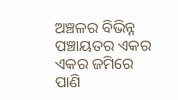ଅଞ୍ଚଳର ବିଭିନ୍ନ ପଞ୍ଚାୟତର ଏକର ଏକର ଜମିରେ ପାଣି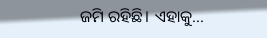ଜମି ରହିଛି। ଏହାକୁ...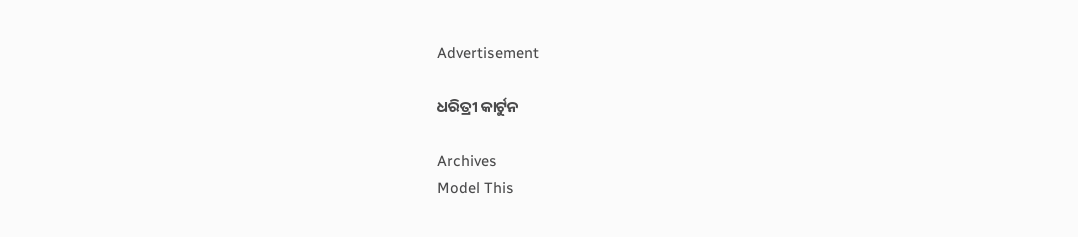Advertisement

ଧରିତ୍ରୀ କାର୍ଟୁନ

Archives
Model This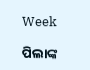Week

ପିଲାଙ୍କ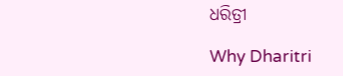ଧରିତ୍ରୀ

Why Dharitri